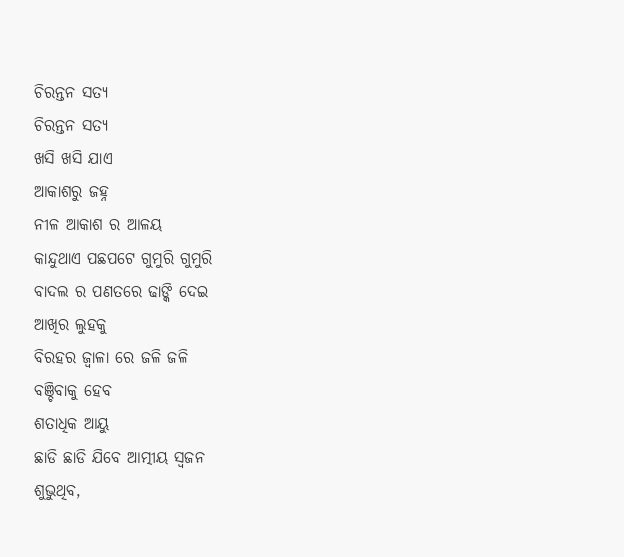ଚିରନ୍ତନ ସତ୍ୟ
ଚିରନ୍ତନ ସତ୍ୟ
ଖସି ଖସି ଯାଏ
ଆକାଶରୁ ଜହ୍ନ
ନୀଳ ଆକାଶ ର ଆଳୟ
କାନ୍ଦୁଥାଏ ପଛପଟେ ଗୁମୁରି ଗୁମୁରି
ବାଦଲ ର ପଣତରେ ଢାଙ୍କି ଦେଇ
ଆଖିର ଲୁହକୁ
ବିରହର ଜ୍ୱାଳା ରେ ଜଳି ଜଳି
ବଞ୍ଚିବାକୁ ହେବ
ଶତାଧିକ ଆୟୁ
ଛାଡି ଛାଡି ଯିବେ ଆତ୍ମୀୟ ସ୍ୱଜନ
ଶୁଭୁଥିବ,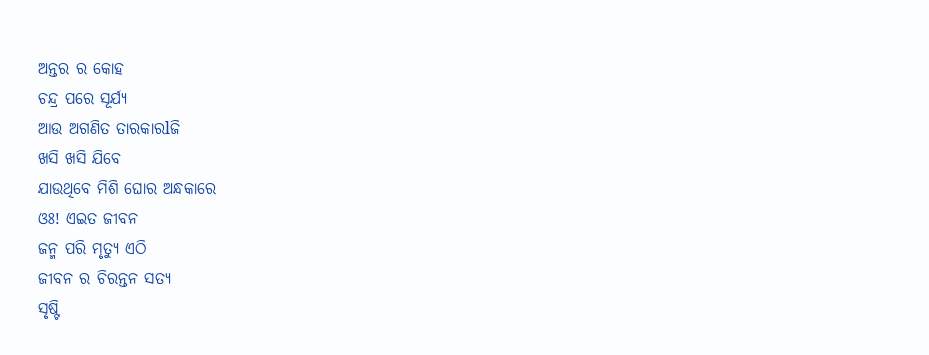ଅନ୍ତର ର କୋହ
ଚନ୍ଦ୍ର ପରେ ସୂର୍ଯ୍ୟ
ଆଉ ଅଗଣିତ ତାରକାରlଜି
ଖସି ଖସି ଯିବେ
ଯାଉଥିବେ ମିଶି ଘୋର ଅନ୍ଧକାରେ
ଓଃ! ଏଇତ ଜୀବନ
ଜନ୍ମ ପରି ମୃତ୍ୟୁ ଏଠି
ଜୀବନ ର ଚିରନ୍ତନ ସତ୍ୟ
ସୃଷ୍ଟି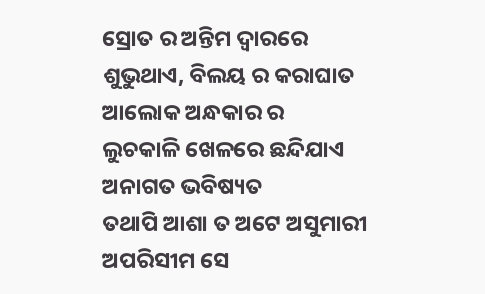ସ୍ରୋତ ର ଅନ୍ତିମ ଦ୍ୱାରରେ
ଶୁଭୁଥାଏ, ବିଲୟ ର କରାଘାତ
ଆଲୋକ ଅନ୍ଧକାର ର
ଲୁଚକାଳି ଖେଳରେ ଛନ୍ଦିଯାଏ
ଅନାଗତ ଭବିଷ୍ୟତ
ତଥାପି ଆଶା ତ ଅଟେ ଅସୁମାରୀ
ଅପରିସୀମ ସେ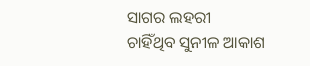ସାଗର ଲହରୀ
ଚାହିଁଥିବ ସୁନୀଳ ଆକାଶ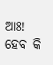ଆଃ! ହେବ କି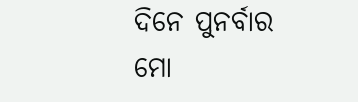ଦିନେ ପୁନର୍ବାର
ମୋ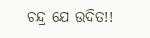ଚନ୍ଦ୍ର ଯେ ଉଦିତ!!